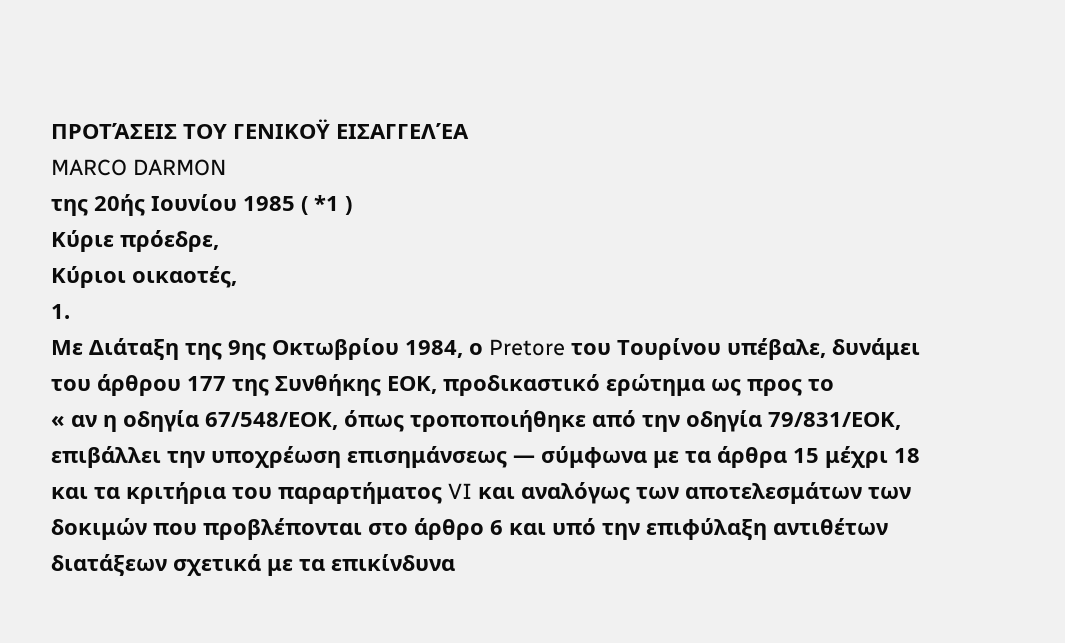ΠΡΟΤΆΣΕΙΣ ΤΟΥ ΓΕΝΙΚΟΫ ΕΙΣΑΓΓΕΛΈΑ
MARCO DARMON
της 20ής Ιουνίου 1985 ( *1 )
Κύριε πρόεδρε,
Κύριοι οικαοτές,
1.
Με Διάταξη της 9ης Οκτωβρίου 1984, ο Pretore του Τουρίνου υπέβαλε, δυνάμει του άρθρου 177 της Συνθήκης ΕΟΚ, προδικαστικό ερώτημα ως προς το
« αν η οδηγία 67/548/ΕΟΚ, όπως τροποποιήθηκε από την οδηγία 79/831/ΕΟΚ, επιβάλλει την υποχρέωση επισημάνσεως — σύμφωνα με τα άρθρα 15 μέχρι 18 και τα κριτήρια του παραρτήματος VI και αναλόγως των αποτελεσμάτων των δοκιμών που προβλέπονται στο άρθρο 6 και υπό την επιφύλαξη αντιθέτων διατάξεων σχετικά με τα επικίνδυνα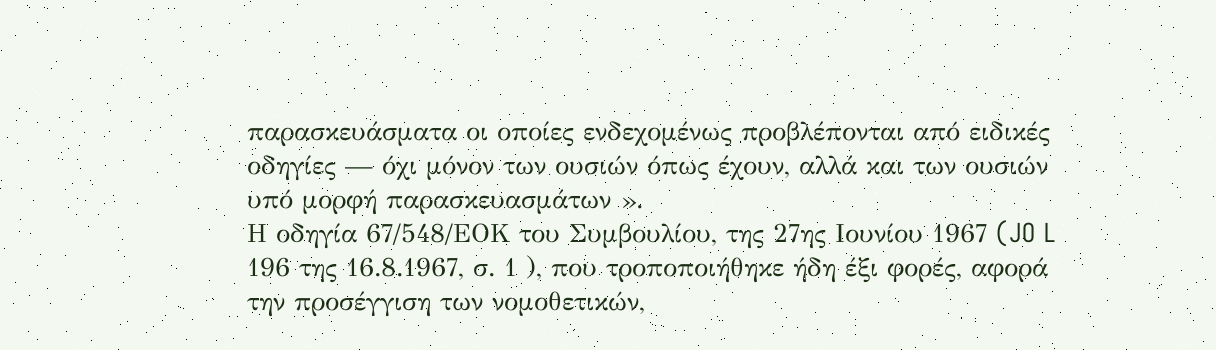παρασκευάσματα οι οποίες ενδεχομένως προβλέπονται από ειδικές οδηγίες — όχι μόνον των ουσιών όπως έχουν, αλλά και των ουσιών υπό μορφή παρασκευασμάτων ».
Η οδηγία 67/548/ΕΟΚ του Συμβουλίου, της 27ης Ιουνίου 1967 (JO L 196 της 16.8.1967, σ. 1 ), που τροποποιήθηκε ήδη έξι φορές, αφορά την προσέγγιση των νομοθετικών,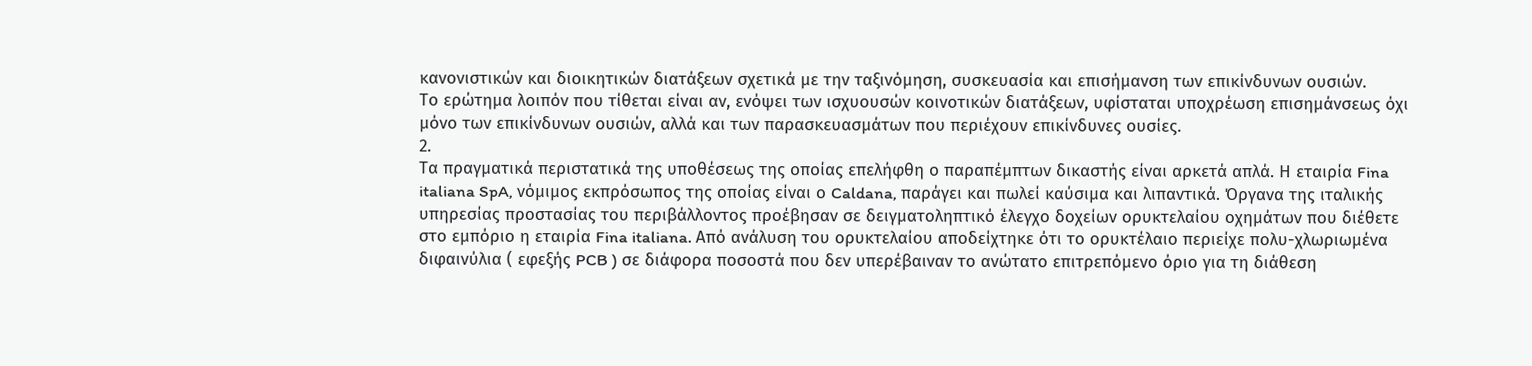κανονιστικών και διοικητικών διατάξεων σχετικά με την ταξινόμηση, συσκευασία και επισήμανση των επικίνδυνων ουσιών.
Το ερώτημα λοιπόν που τίθεται είναι αν, ενόψει των ισχυουσών κοινοτικών διατάξεων, υφίσταται υποχρέωση επισημάνσεως όχι μόνο των επικίνδυνων ουσιών, αλλά και των παρασκευασμάτων που περιέχουν επικίνδυνες ουσίες.
2.
Τα πραγματικά περιστατικά της υποθέσεως της οποίας επελήφθη ο παραπέμπτων δικαστής είναι αρκετά απλά. Η εταιρία Fina italiana SpA, νόμιμος εκπρόσωπος της οποίας είναι ο Caldana, παράγει και πωλεί καύσιμα και λιπαντικά. Όργανα της ιταλικής υπηρεσίας προστασίας του περιβάλλοντος προέβησαν σε δειγματοληπτικό έλεγχο δοχείων ορυκτελαίου οχημάτων που διέθετε στο εμπόριο η εταιρία Fina italiana. Από ανάλυση του ορυκτελαίου αποδείχτηκε ότι το ορυκτέλαιο περιείχε πολυ-χλωριωμένα διφαινύλια ( εφεξής PCB ) σε διάφορα ποσοστά που δεν υπερέβαιναν το ανώτατο επιτρεπόμενο όριο για τη διάθεση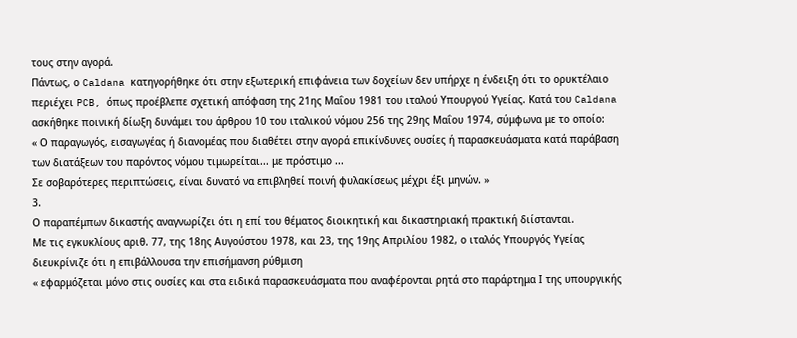τους στην αγορά.
Πάντως, ο Caldana κατηγορήθηκε ότι στην εξωτερική επιφάνεια των δοχείων δεν υπήρχε η ένδειξη ότι το ορυκτέλαιο περιέχει PCB, όπως προέβλεπε σχετική απόφαση της 21ης Μαΐου 1981 του ιταλού Υπουργού Υγείας. Κατά του Caldana ασκήθηκε ποινική δίωξη δυνάμει του άρθρου 10 του ιταλικού νόμου 256 της 29ης Μαΐου 1974, σύμφωνα με το οποίο:
« Ο παραγωγός, εισαγωγέας ή διανομέας που διαθέτει στην αγορά επικίνδυνες ουσίες ή παρασκευάσματα κατά παράβαση των διατάξεων του παρόντος νόμου τιμωρείται... με πρόστιμο ...
Σε σοβαρότερες περιπτώσεις, είναι δυνατό να επιβληθεί ποινή φυλακίσεως μέχρι έξι μηνών. »
3.
Ο παραπέμπων δικαστής αναγνωρίζει ότι η επί του θέματος διοικητική και δικαστηριακή πρακτική διίστανται.
Με τις εγκυκλίους αριθ. 77, της 18ης Αυγούστου 1978, και 23, της 19ης Απριλίου 1982, ο ιταλός Υπουργός Υγείας διευκρίνιζε ότι η επιβάλλουσα την επισήμανση ρύθμιση
« εφαρμόζεται μόνο στις ουσίες και στα ειδικά παρασκευάσματα που αναφέρονται ρητά στο παράρτημα Ι της υπουργικής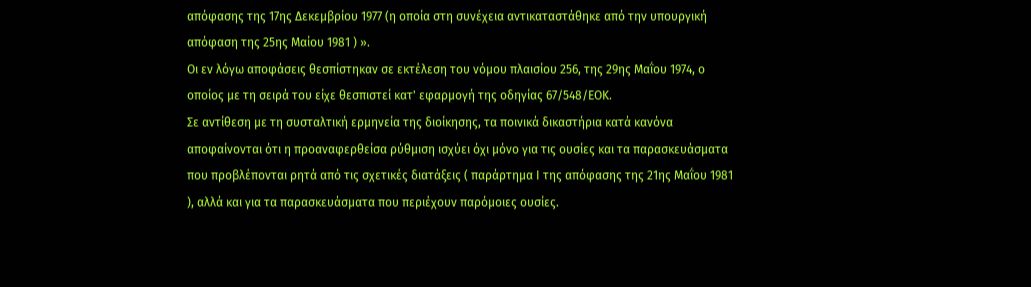απόφασης της 17ης Δεκεμβρίου 1977 (η οποία στη συνέχεια αντικαταστάθηκε από την υπουργική απόφαση της 25ης Μαίου 1981 ) ».
Οι εν λόγω αποφάσεις θεσπίστηκαν σε εκτέλεση του νόμου πλαισίου 256, της 29ης Μαΐου 1974, ο οποίος με τη σειρά του είχε θεσπιστεί κατ' εφαρμογή της οδηγίας 67/548/ΕΟΚ.
Σε αντίθεση με τη συσταλτική ερμηνεία της διοίκησης, τα ποινικά δικαστήρια κατά κανόνα αποφαίνονται ότι η προαναφερθείσα ρύθμιση ισχύει όχι μόνο για τις ουσίες και τα παρασκευάσματα που προβλέπονται ρητά από τις σχετικές διατάξεις ( παράρτημα Ι της απόφασης της 21ης Μαΐου 1981 ), αλλά και για τα παρασκευάσματα που περιέχουν παρόμοιες ουσίες.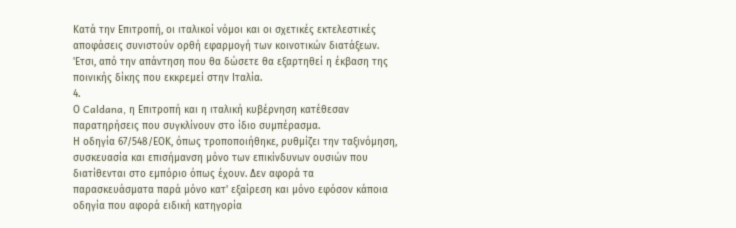Κατά την Επιτροπή, οι ιταλικοί νόμοι και οι σχετικές εκτελεστικές αποφάσεις συνιστούν ορθή εφαρμογή των κοινοτικών διατάξεων. 'Ετσι, από την απάντηση που θα δώσετε θα εξαρτηθεί η έκβαση της ποινικής δίκης που εκκρεμεί στην Ιταλία.
4.
Ο Caldana, η Επιτροπή και η ιταλική κυβέρνηση κατέθεσαν παρατηρήσεις που συγκλίνουν στο ίδιο συμπέρασμα.
Η οδηγία 67/548/ΕΟΚ, όπως τροποποιήθηκε, ρυθμίζει την ταξινόμηση, συσκευασία και επισήμανση μόνο των επικίνδυνων ουσιών που διατίθενται στο εμπόριο όπως έχουν. Δεν αφορά τα παρασκευάσματα παρά μόνο κατ' εξαίρεση και μόνο εφόσον κάποια οδηγία που αφορά ειδική κατηγορία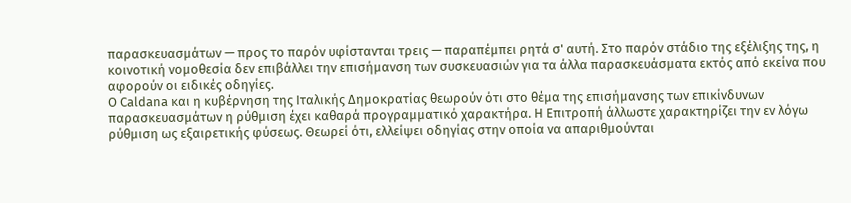παρασκευασμάτων — προς το παρόν υφίστανται τρεις — παραπέμπει ρητά σ' αυτή. Στο παρόν στάδιο της εξέλιξης της, η κοινοτική νομοθεσία δεν επιβάλλει την επισήμανση των συσκευασιών για τα άλλα παρασκευάσματα εκτός από εκείνα που αφορούν οι ειδικές οδηγίες.
Ο Caldana και η κυβέρνηση της Ιταλικής Δημοκρατίας θεωρούν ότι στο θέμα της επισήμανσης των επικίνδυνων παρασκευασμάτων η ρύθμιση έχει καθαρά προγραμματικό χαρακτήρα. Η Επιτροπή άλλωστε χαρακτηρίζει την εν λόγω ρύθμιση ως εξαιρετικής φύσεως. Θεωρεί ότι, ελλείψει οδηγίας στην οποία να απαριθμούνται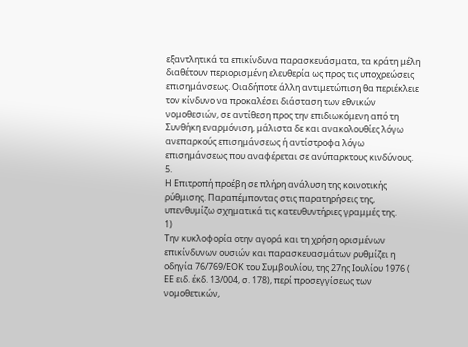εξαντλητικά τα επικίνδυνα παρασκευάσματα, τα κράτη μέλη διαθέτουν περιορισμένη ελευθερία ως προς τις υποχρεώσεις επισημάνσεως. Οιαδήποτε άλλη αντιμετώπιση θα περιέκλειε τον κίνδυνο να προκαλέσει διάσταση των εθνικών νομοθεσιών, σε αντίθεση προς την επιδιωκόμενη από τη Συνθήκη εναρμόνιση, μάλιστα δε και ανακολουθίες λόγω ανεπαρκούς επισημάνσεως ή αντίστροφα λόγω επισημάνσεως που αναφέρεται σε ανύπαρκτους κινδύνους.
5.
Η Επιτροπή προέβη σε πλήρη ανάλυση της κοινοτικής ρύθμισης. Παραπέμποντας στις παρατηρήσεις της, υπενθυμίζω σχηματικά τις κατευθυντήριες γραμμές της.
1)
Την κυκλοφορία οτην αγορά και τη χρήση ορισμένων επικίνδυνων ουσιών και παρασκευασμάτων ρυθμίζει η οδηγία 76/769/ΕΟΚ του Συμβουλίου, της 27ης Ιουλίου 1976 ( ΕΕ ειδ. έκδ. 13/004, σ. 178), περί προσεγγίσεως των νομοθετικών,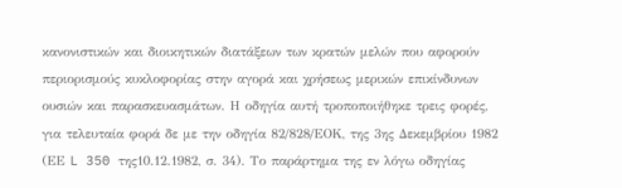κανονιστικών και διοικητικών διατάξεων των κρατών μελών που αφορούν περιορισμούς κυκλοφορίας στην αγορά και χρήσεως μερικών επικίνδυνων ουσιών και παρασκευασμάτων. Η οδηγία αυτή τροποποιήθηκε τρεις φορές, για τελευταία φορά δε με την οδηγία 82/828/ΕΟΚ, της 3ης Δεκεμβρίου 1982 (ΕΕ L 350 της10.12.1982, σ. 34). Το παράρτημα της εν λόγω οδηγίας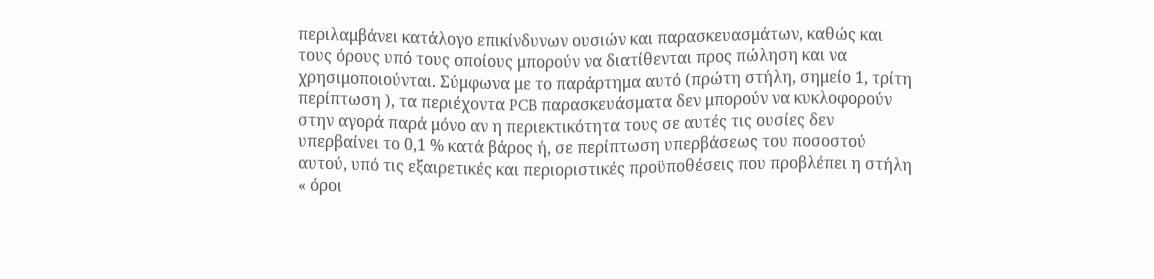περιλαμβάνει κατάλογο επικίνδυνων ουσιών και παρασκευασμάτων, καθώς και τους όρους υπό τους οποίους μπορούν να διατίθενται προς πώληση και να χρησιμοποιούνται. Σύμφωνα με το παράρτημα αυτό (πρώτη στήλη, σημείο 1, τρίτη περίπτωση ), τα περιέχοντα PCB παρασκευάσματα δεν μπορούν να κυκλοφορούν στην αγορά παρά μόνο αν η περιεκτικότητα τους σε αυτές τις ουσίες δεν υπερβαίνει το 0,1 % κατά βάρος ή, σε περίπτωση υπερβάσεως του ποσοστού αυτού, υπό τις εξαιρετικές και περιοριστικές προϋποθέσεις που προβλέπει η στήλη « όροι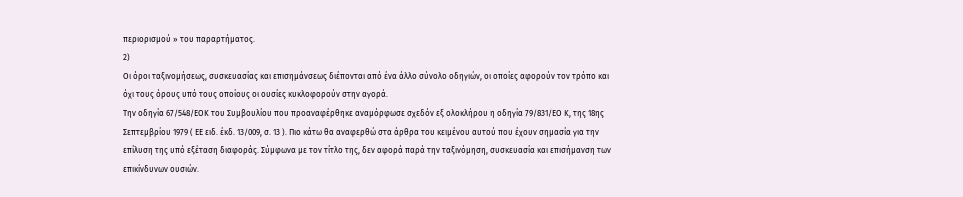περιορισμού » του παραρτήματος.
2)
Οι όροι ταξινομήσεως, συσκευασίας και επισημάνσεως διέπονται από ένα άλλο σύνολο οδηγιών, οι οποίες αφορούν τον τρόπο και όχι τους όρους υπό τους οποίους οι ουσίες κυκλοφορούν στην αγορά.
Την οδηγία 67/548/ΕΟΚ του Συμβουλίου που προαναφέρθηκε αναμόρφωσε σχεδόν εξ ολοκλήρου η οδηγία 79/831/ΕΟ Κ, της 18ης Σεπτεμβρίου 1979 ( ΕΕ ειδ. έκδ. 13/009, σ. 13 ). Πιο κάτω θα αναφερθώ στα άρθρα του κειμένου αυτού που έχουν σημασία για την επίλυση της υπό εξέταση διαφοράς. Σύμφωνα με τον τίτλο της, δεν αφορά παρά την ταξινόμηση, συσκευασία και επισήμανση των επικίνδυνων ουσιών.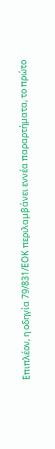Επιπλέον, η οδηγία 79/831/ΕΟΚ περιλαμβάνει εννέα παραρτήματα, το πρώτο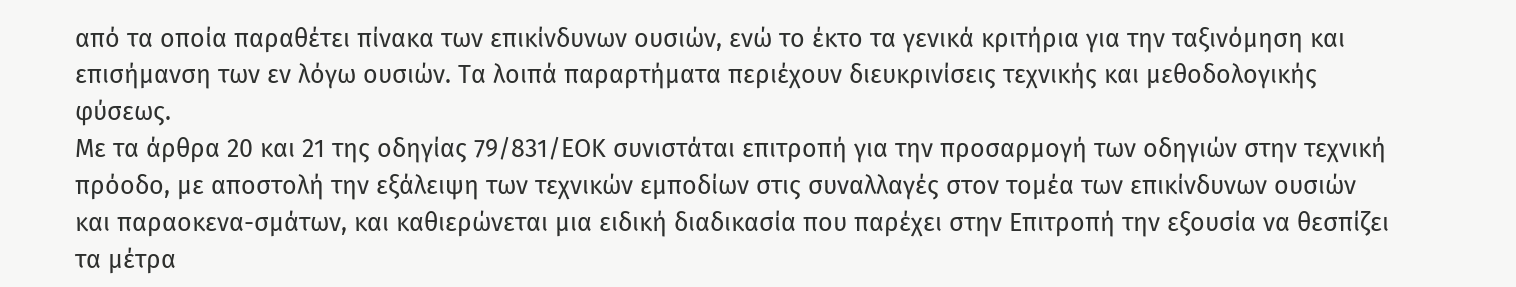από τα οποία παραθέτει πίνακα των επικίνδυνων ουσιών, ενώ το έκτο τα γενικά κριτήρια για την ταξινόμηση και επισήμανση των εν λόγω ουσιών. Τα λοιπά παραρτήματα περιέχουν διευκρινίσεις τεχνικής και μεθοδολογικής φύσεως.
Με τα άρθρα 20 και 21 της οδηγίας 79/831/ΕΟΚ συνιστάται επιτροπή για την προσαρμογή των οδηγιών στην τεχνική πρόοδο, με αποστολή την εξάλειψη των τεχνικών εμποδίων στις συναλλαγές στον τομέα των επικίνδυνων ουσιών και παραοκενα-σμάτων, και καθιερώνεται μια ειδική διαδικασία που παρέχει στην Επιτροπή την εξουσία να θεσπίζει τα μέτρα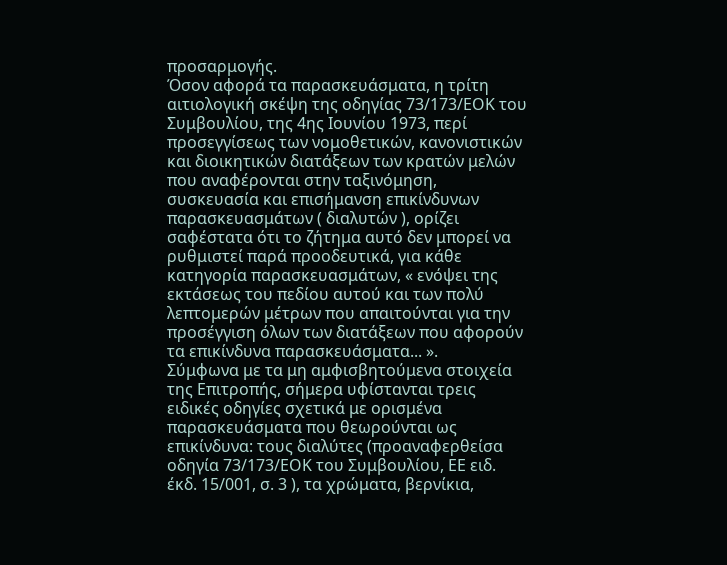προσαρμογής.
Όσον αφορά τα παρασκευάσματα, η τρίτη αιτιολογική σκέψη της οδηγίας 73/173/ΕΟΚ του Συμβουλίου, της 4ης Ιουνίου 1973, περί προσεγγίσεως των νομοθετικών, κανονιστικών και διοικητικών διατάξεων των κρατών μελών που αναφέρονται στην ταξινόμηση, συσκευασία και επισήμανση επικίνδυνων παρασκευασμάτων ( διαλυτών ), ορίζει σαφέστατα ότι το ζήτημα αυτό δεν μπορεί να ρυθμιστεί παρά προοδευτικά, για κάθε κατηγορία παρασκευασμάτων, « ενόψει της εκτάσεως του πεδίου αυτού και των πολύ λεπτομερών μέτρων που απαιτούνται για την προσέγγιση όλων των διατάξεων που αφορούν τα επικίνδυνα παρασκευάσματα... ».
Σύμφωνα με τα μη αμφισβητούμενα στοιχεία της Επιτροπής, σήμερα υφίστανται τρεις ειδικές οδηγίες σχετικά με ορισμένα παρασκευάσματα που θεωρούνται ως επικίνδυνα: τους διαλύτες (προαναφερθείσα οδηγία 73/173/ΕΟΚ του Συμβουλίου, ΕΕ ειδ. έκδ. 15/001, σ. 3 ), τα χρώματα, βερνίκια,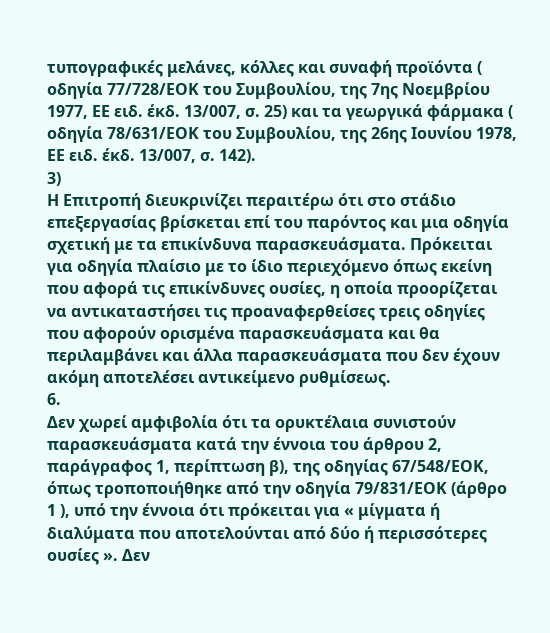τυπογραφικές μελάνες, κόλλες και συναφή προϊόντα ( οδηγία 77/728/ΕΟΚ του Συμβουλίου, της 7ης Νοεμβρίου 1977, ΕΕ ειδ. έκδ. 13/007, σ. 25) και τα γεωργικά φάρμακα ( οδηγία 78/631/ΕΟΚ του Συμβουλίου, της 26ης Ιουνίου 1978, ΕΕ ειδ. έκδ. 13/007, σ. 142).
3)
Η Επιτροπή διευκρινίζει περαιτέρω ότι στο στάδιο επεξεργασίας βρίσκεται επί του παρόντος και μια οδηγία σχετική με τα επικίνδυνα παρασκευάσματα. Πρόκειται για οδηγία πλαίσιο με το ίδιο περιεχόμενο όπως εκείνη που αφορά τις επικίνδυνες ουσίες, η οποία προορίζεται να αντικαταστήσει τις προαναφερθείσες τρεις οδηγίες που αφορούν ορισμένα παρασκευάσματα και θα περιλαμβάνει και άλλα παρασκευάσματα που δεν έχουν ακόμη αποτελέσει αντικείμενο ρυθμίσεως.
6.
Δεν χωρεί αμφιβολία ότι τα ορυκτέλαια συνιστούν παρασκευάσματα κατά την έννοια του άρθρου 2, παράγραφος 1, περίπτωση β), της οδηγίας 67/548/ΕΟΚ, όπως τροποποιήθηκε από την οδηγία 79/831/ΕΟΚ (άρθρο 1 ), υπό την έννοια ότι πρόκειται για « μίγματα ή διαλύματα που αποτελούνται από δύο ή περισσότερες ουσίες ». Δεν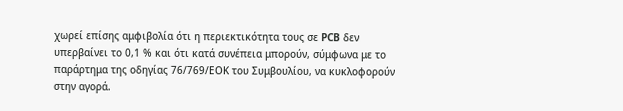χωρεί επίσης αμφιβολία ότι η περιεκτικότητα τους σε PCB δεν υπερβαίνει το 0,1 % και ότι κατά συνέπεια μπορούν, σύμφωνα με το παράρτημα της οδηγίας 76/769/ΕΟΚ του Συμβουλίου, να κυκλοφορούν στην αγορά.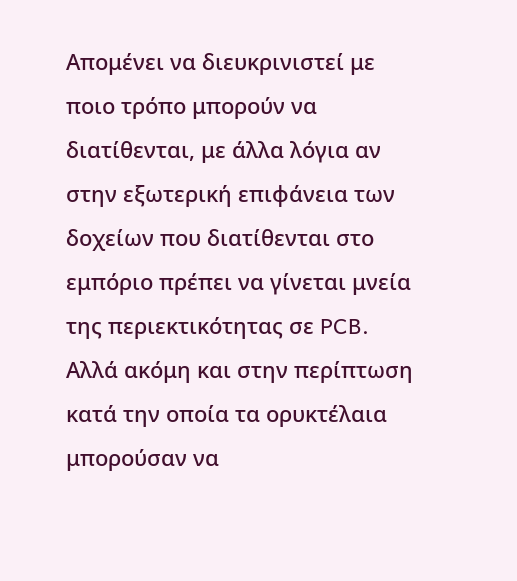Απομένει να διευκρινιστεί με ποιο τρόπο μπορούν να διατίθενται, με άλλα λόγια αν στην εξωτερική επιφάνεια των δοχείων που διατίθενται στο εμπόριο πρέπει να γίνεται μνεία της περιεκτικότητας σε PCB.
Αλλά ακόμη και στην περίπτωση κατά την οποία τα ορυκτέλαια μπορούσαν να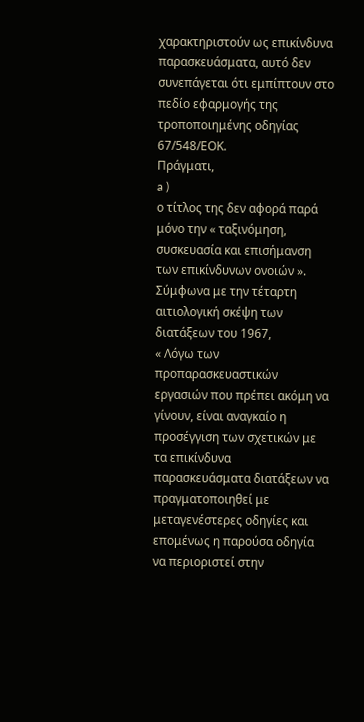χαρακτηριστούν ως επικίνδυνα παρασκευάσματα, αυτό δεν συνεπάγεται ότι εμπίπτουν στο πεδίο εφαρμογής της τροποποιημένης οδηγίας 67/548/ΕΟΚ.
Πράγματι,
a )
ο τίτλος της δεν αφορά παρά μόνο την « ταξινόμηση, συσκευασία και επισήμανση των επικίνδυνων ονοιών ». Σύμφωνα με την τέταρτη αιτιολογική σκέψη των διατάξεων του 1967,
« Λόγω των προπαρασκευαστικών εργασιών που πρέπει ακόμη να γίνουν, είναι αναγκαίο η προσέγγιση των σχετικών με τα επικίνδυνα παρασκευάσματα διατάξεων να πραγματοποιηθεί με μεταγενέστερες οδηγίες και επομένως η παρούσα οδηγία να περιοριστεί στην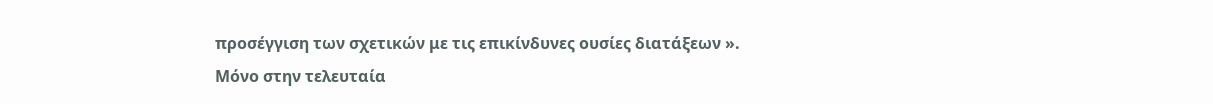προσέγγιση των σχετικών με τις επικίνδυνες ουσίες διατάξεων ».
Μόνο στην τελευταία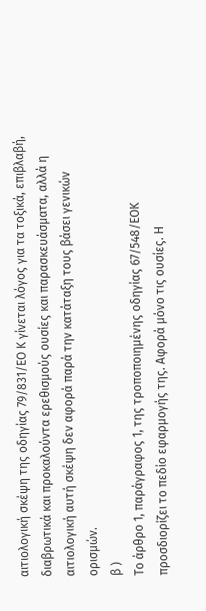αιτιολογική σκέψη της οδηγίας 79/831/ΕΟ Κ γίνεται λόγος για τα τοξικά, επιβλαβή, διαβρωτικά και προκαλούντα ερεθισμούς ουσίες και παρασκευάσματα, αλλά η αιτιολογική αυτή σκέψη δεν αφορά παρά την κατάταξη τους βάσει γενικών ορισμών.
β )
Το άρθρο 1, παράγραφος 1, της τροποποιημένης οδηγίας 67/548/ΕΟΚ προσδιορίζει το πεδίο εφαρμογής της. Αφορά μόνο τις ουσίες. Η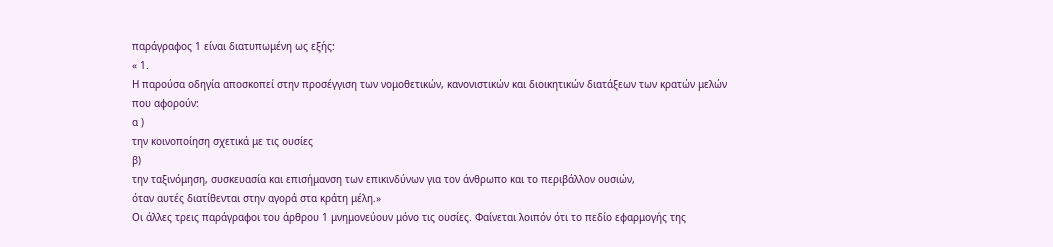παράγραφος 1 είναι διατυπωμένη ως εξής:
« 1.
Η παρούσα οδηγία αποσκοπεί στην προσέγγιση των νομοθετικών, κανονιστικών και διοικητικών διατάξεων των κρατών μελών που αφορούν:
α )
την κοινοποίηση σχετικά με τις ουσίες
β)
την ταξινόμηση, συσκευασία και επισήμανση των επικινδύνων για τον άνθρωπο και το περιβάλλον ουσιών,
όταν αυτές διατίθενται στην αγορά στα κράτη μέλη.»
Οι άλλες τρεις παράγραφοι του άρθρου 1 μνημονεύουν μόνο τις ουσίες. Φαίνεται λοιπόν ότι το πεδίο εφαρμογής της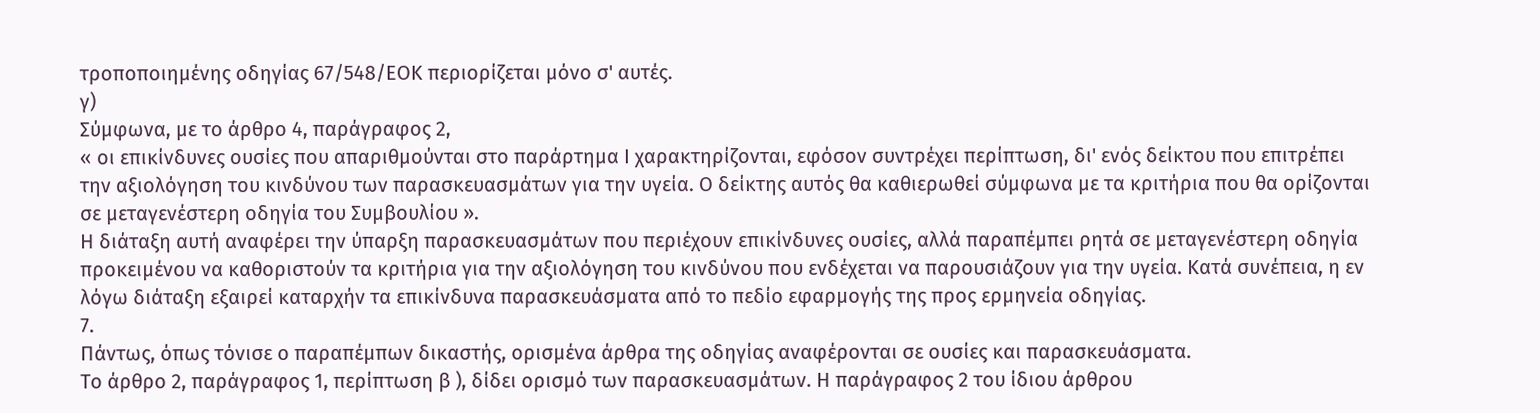τροποποιημένης οδηγίας 67/548/ΕΟΚ περιορίζεται μόνο σ' αυτές.
γ)
Σύμφωνα, με το άρθρο 4, παράγραφος 2,
« οι επικίνδυνες ουσίες που απαριθμούνται στο παράρτημα Ι χαρακτηρίζονται, εφόσον συντρέχει περίπτωση, δι' ενός δείκτου που επιτρέπει την αξιολόγηση του κινδύνου των παρασκευασμάτων για την υγεία. Ο δείκτης αυτός θα καθιερωθεί σύμφωνα με τα κριτήρια που θα ορίζονται σε μεταγενέστερη οδηγία του Συμβουλίου ».
Η διάταξη αυτή αναφέρει την ύπαρξη παρασκευασμάτων που περιέχουν επικίνδυνες ουσίες, αλλά παραπέμπει ρητά σε μεταγενέστερη οδηγία προκειμένου να καθοριστούν τα κριτήρια για την αξιολόγηση του κινδύνου που ενδέχεται να παρουσιάζουν για την υγεία. Κατά συνέπεια, η εν λόγω διάταξη εξαιρεί καταρχήν τα επικίνδυνα παρασκευάσματα από το πεδίο εφαρμογής της προς ερμηνεία οδηγίας.
7.
Πάντως, όπως τόνισε ο παραπέμπων δικαστής, ορισμένα άρθρα της οδηγίας αναφέρονται σε ουσίες και παρασκευάσματα.
Το άρθρο 2, παράγραφος 1, περίπτωση β ), δίδει ορισμό των παρασκευασμάτων. Η παράγραφος 2 του ίδιου άρθρου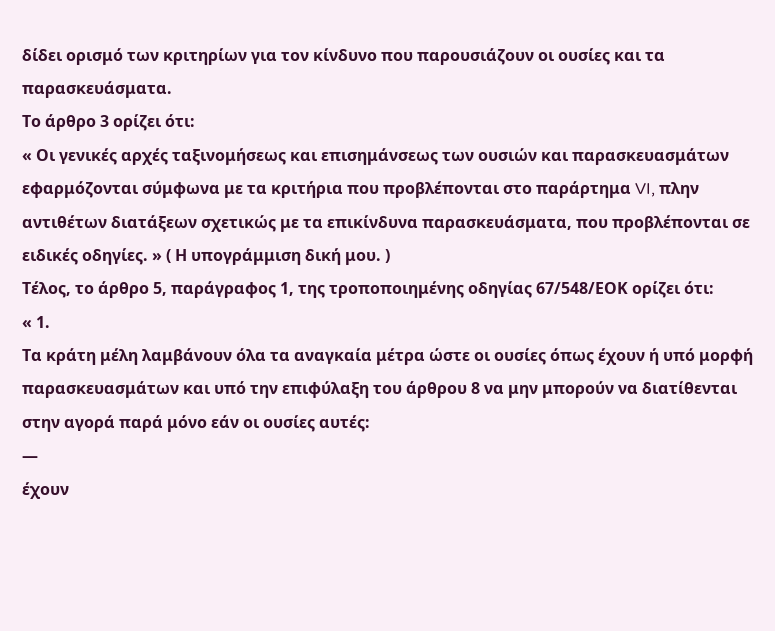δίδει ορισμό των κριτηρίων για τον κίνδυνο που παρουσιάζουν οι ουσίες και τα παρασκευάσματα.
Το άρθρο 3 ορίζει ότι:
« Οι γενικές αρχές ταξινομήσεως και επισημάνσεως των ουσιών και παρασκευασμάτων εφαρμόζονται σύμφωνα με τα κριτήρια που προβλέπονται στο παράρτημα VI, πλην αντιθέτων διατάξεων σχετικώς με τα επικίνδυνα παρασκευάσματα, που προβλέπονται σε ειδικές οδηγίες. » ( Η υπογράμμιση δική μου. )
Τέλος, το άρθρο 5, παράγραφος 1, της τροποποιημένης οδηγίας 67/548/ΕΟΚ ορίζει ότι:
« 1.
Τα κράτη μέλη λαμβάνουν όλα τα αναγκαία μέτρα ώστε οι ουσίες όπως έχουν ή υπό μορφή παρασκευασμάτων και υπό την επιφύλαξη του άρθρου 8 να μην μπορούν να διατίθενται στην αγορά παρά μόνο εάν οι ουσίες αυτές:
—
έχουν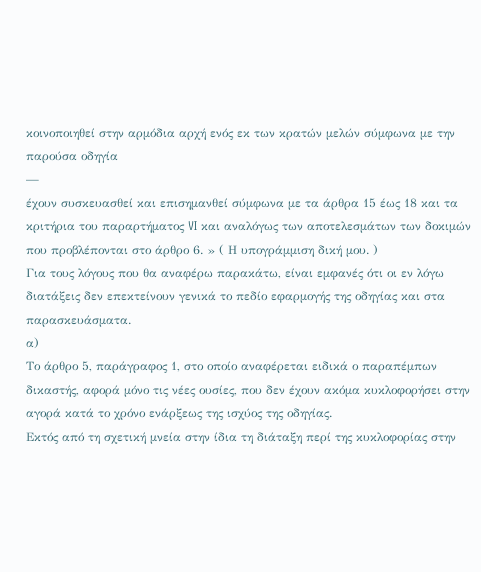κοινοποιηθεί στην αρμόδια αρχή ενός εκ των κρατών μελών σύμφωνα με την παρούσα οδηγία
—
έχουν συσκευασθεί και επισημανθεί σύμφωνα με τα άρθρα 15 έως 18 και τα κριτήρια του παραρτήματος VI και αναλόγως των αποτελεσμάτων των δοκιμών που προβλέπονται στο άρθρο 6. » ( Η υπογράμμιση δική μου. )
Για τους λόγους που θα αναφέρω παρακάτω, είναι εμφανές ότι οι εν λόγω διατάξεις δεν επεκτείνουν γενικά το πεδίο εφαρμογής της οδηγίας και στα παρασκευάσματα.
α)
Το άρθρο 5, παράγραφος 1, στο οποίο αναφέρεται ειδικά ο παραπέμπων δικαστής, αφορά μόνο τις νέες ουσίες, που δεν έχουν ακόμα κυκλοφορήσει στην αγορά κατά το χρόνο ενάρξεως της ισχύος της οδηγίας.
Εκτός από τη σχετική μνεία στην ίδια τη διάταξη περί της κυκλοφορίας στην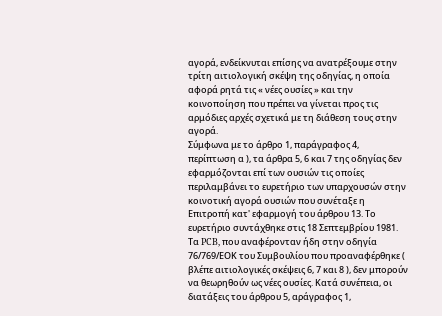αγορά, ενδείκνυται επίσης να ανατρέξουμε στην τρίτη αιτιολογική σκέψη της οδηγίας, η οποία αφορά ρητά τις « νέες ουσίες » και την κοινοποίηση που πρέπει να γίνεται προς τις αρμόδιες αρχές σχετικά με τη διάθεση τους στην αγορά.
Σύμφωνα με το άρθρο 1, παράγραφος 4, περίπτωση α ), τα άρθρα 5, 6 και 7 της οδηγίας δεν εφαρμόζονται επί των ουσιών τις οποίες περιλαμβάνει το ευρετήριο των υπαρχουσών στην κοινοτική αγορά ουσιών που συνέταξε η Επιτροπή κατ' εφαρμογή του άρθρου 13. Το ευρετήριο συντάχθηκε στις 18 Σεπτεμβρίου 1981. Τα PCB, που αναφέρονταν ήδη στην οδηγία 76/769/ΕΟΚ του Συμβουλίου που προαναφέρθηκε ( βλέπε αιτιολογικές σκέψεις 6, 7 και 8 ), δεν μπορούν να θεωρηθούν ως νέες ουσίες. Κατά συνέπεια, οι διατάξεις του άρθρου 5, αράγραφος 1,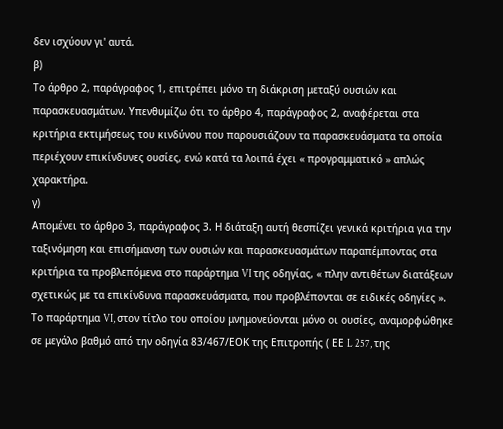δεν ισχύουν γι' αυτά.
β)
Το άρθρο 2, παράγραφος 1, επιτρέπει μόνο τη διάκριση μεταξύ ουσιών και παρασκευασμάτων. Υπενθυμίζω ότι το άρθρο 4, παράγραφος 2, αναφέρεται στα κριτήρια εκτιμήσεως του κινδύνου που παρουσιάζουν τα παρασκευάσματα τα οποία περιέχουν επικίνδυνες ουσίες, ενώ κατά τα λοιπά έχει « προγραμματικό » απλώς χαρακτήρα.
γ)
Απομένει το άρθρο 3, παράγραφος 3. Η διάταξη αυτή θεσπίζει γενικά κριτήρια για την ταξινόμηση και επισήμανση των ουσιών και παρασκευασμάτων παραπέμποντας στα κριτήρια τα προβλεπόμενα στο παράρτημα VI της οδηγίας, « πλην αντιθέτων διατάξεων σχετικώς με τα επικίνδυνα παρασκευάσματα, που προβλέπονται σε ειδικές οδηγίες ».
Το παράρτημα VI, στον τίτλο του οποίου μνημονεύονται μόνο οι ουσίες, αναμορφώθηκε σε μεγάλο βαθμό από την οδηγία 83/467/ΕΟΚ της Επιτροπής ( ΕΕ L 257, της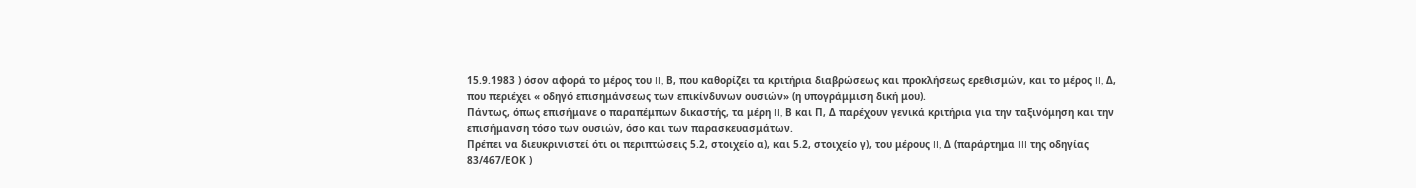15.9.1983 ) όσον αφορά το μέρος του II, Β, που καθορίζει τα κριτήρια διαβρώσεως και προκλήσεως ερεθισμών, και το μέρος II, Δ, που περιέχει « οδηγό επισημάνσεως των επικίνδυνων ουσιών» (η υπογράμμιση δική μου).
Πάντως, όπως επισήμανε ο παραπέμπων δικαστής, τα μέρη II, Β και Π, Δ παρέχουν γενικά κριτήρια για την ταξινόμηση και την επισήμανση τόσο των ουσιών, όσο και των παρασκευασμάτων.
Πρέπει να διευκρινιστεί ότι οι περιπτώσεις 5.2, στοιχείο α), και 5.2, στοιχείο γ), του μέρους II, Δ (παράρτημα III της οδηγίας 83/467/ΕΟΚ )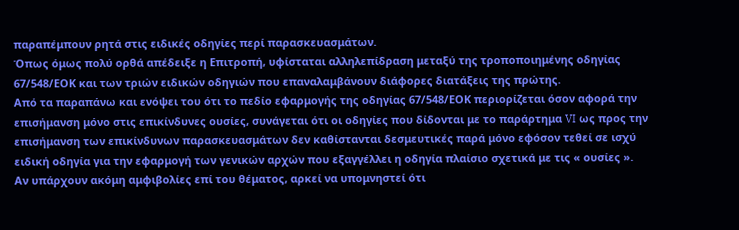παραπέμπουν ρητά στις ειδικές οδηγίες περί παρασκευασμάτων.
Όπως όμως πολύ ορθά απέδειξε η Επιτροπή, υφίσταται αλληλεπίδραση μεταξύ της τροποποιημένης οδηγίας 67/548/ΕΟΚ και των τριών ειδικών οδηγιών που επαναλαμβάνουν διάφορες διατάξεις της πρώτης.
Από τα παραπάνω και ενόψει του ότι το πεδίο εφαρμογής της οδηγίας 67/548/ΕΟΚ περιορίζεται όσον αφορά την επισήμανση μόνο στις επικίνδυνες ουσίες, συνάγεται ότι οι οδηγίες που δίδονται με το παράρτημα VI ως προς την επισήμανση των επικίνδυνων παρασκευασμάτων δεν καθίστανται δεσμευτικές παρά μόνο εφόσον τεθεί σε ισχύ ειδική οδηγία για την εφαρμογή των γενικών αρχών που εξαγγέλλει η οδηγία πλαίσιο σχετικά με τις « ουσίες ».
Αν υπάρχουν ακόμη αμφιβολίες επί του θέματος, αρκεί να υπομνηστεί ότι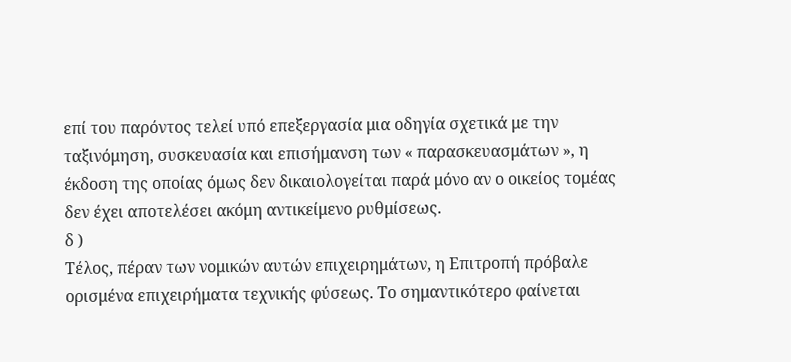επί του παρόντος τελεί υπό επεξεργασία μια οδηγία σχετικά με την ταξινόμηση, συσκευασία και επισήμανση των « παρασκευασμάτων », η έκδοση της οποίας όμως δεν δικαιολογείται παρά μόνο αν ο οικείος τομέας δεν έχει αποτελέσει ακόμη αντικείμενο ρυθμίσεως.
δ )
Τέλος, πέραν των νομικών αυτών επιχειρημάτων, η Επιτροπή πρόβαλε ορισμένα επιχειρήματα τεχνικής φύσεως. Το σημαντικότερο φαίνεται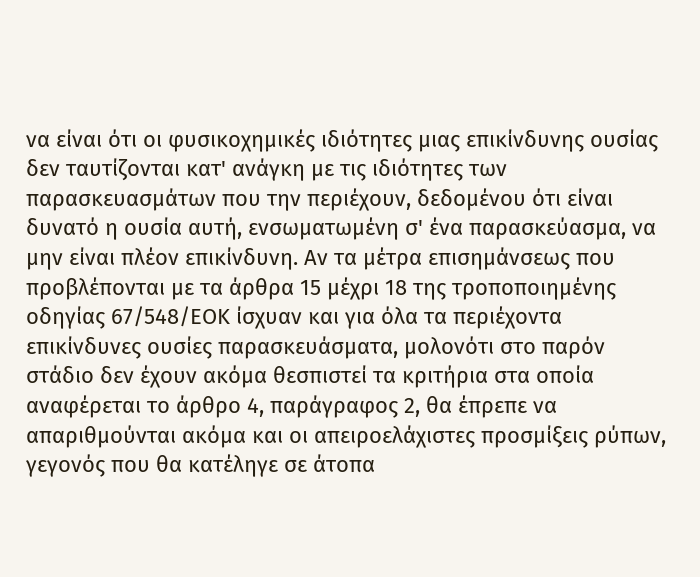να είναι ότι οι φυσικοχημικές ιδιότητες μιας επικίνδυνης ουσίας δεν ταυτίζονται κατ' ανάγκη με τις ιδιότητες των παρασκευασμάτων που την περιέχουν, δεδομένου ότι είναι δυνατό η ουσία αυτή, ενσωματωμένη σ' ένα παρασκεύασμα, να μην είναι πλέον επικίνδυνη. Αν τα μέτρα επισημάνσεως που προβλέπονται με τα άρθρα 15 μέχρι 18 της τροποποιημένης οδηγίας 67/548/ΕΟΚ ίσχυαν και για όλα τα περιέχοντα επικίνδυνες ουσίες παρασκευάσματα, μολονότι στο παρόν στάδιο δεν έχουν ακόμα θεσπιστεί τα κριτήρια στα οποία αναφέρεται το άρθρο 4, παράγραφος 2, θα έπρεπε να απαριθμούνται ακόμα και οι απειροελάχιστες προσμίξεις ρύπων, γεγονός που θα κατέληγε σε άτοπα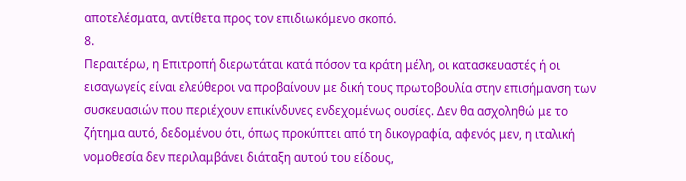αποτελέσματα, αντίθετα προς τον επιδιωκόμενο σκοπό.
8.
Περαιτέρω, η Επιτροπή διερωτάται κατά πόσον τα κράτη μέλη, οι κατασκευαστές ή οι εισαγωγείς είναι ελεύθεροι να προβαίνουν με δική τους πρωτοβουλία στην επισήμανση των συσκευασιών που περιέχουν επικίνδυνες ενδεχομένως ουσίες. Δεν θα ασχοληθώ με το ζήτημα αυτό, δεδομένου ότι, όπως προκύπτει από τη δικογραφία, αφενός μεν, η ιταλική νομοθεσία δεν περιλαμβάνει διάταξη αυτού του είδους,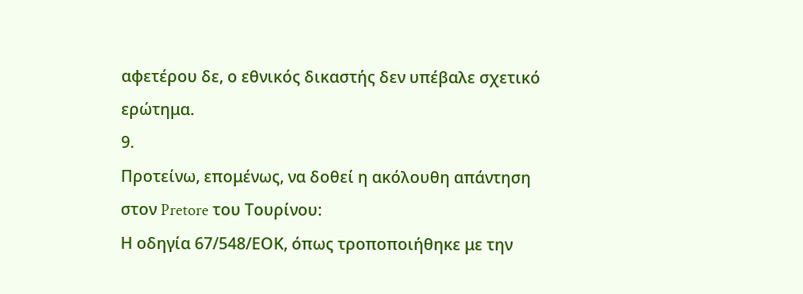αφετέρου δε, ο εθνικός δικαστής δεν υπέβαλε σχετικό ερώτημα.
9.
Προτείνω, επομένως, να δοθεί η ακόλουθη απάντηση στον Pretore του Τουρίνου:
Η οδηγία 67/548/ΕΟΚ, όπως τροποποιήθηκε με την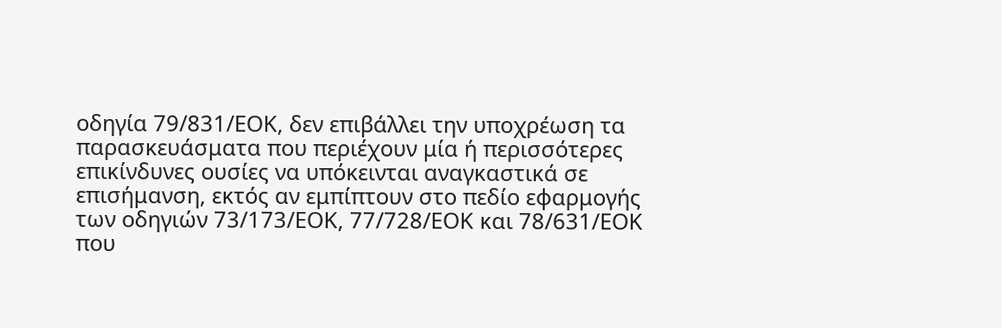οδηγία 79/831/ΕΟΚ, δεν επιβάλλει την υποχρέωση τα παρασκευάσματα που περιέχουν μία ή περισσότερες επικίνδυνες ουσίες να υπόκεινται αναγκαστικά σε επισήμανση, εκτός αν εμπίπτουν στο πεδίο εφαρμογής των οδηγιών 73/173/ΕΟΚ, 77/728/ΕΟΚ και 78/631/ΕΟΚ που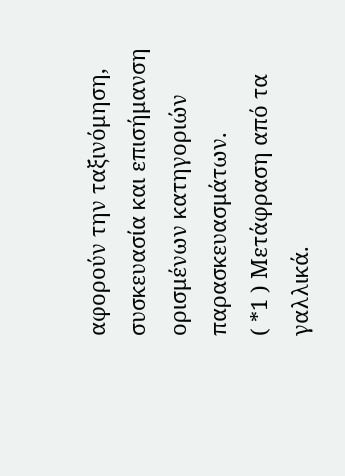αφορούν την ταξινόμηση, συσκευασία και επισήμανση ορισμένων κατηγοριών παρασκευασμάτων.
( *1 ) Μετάφραση από τα γαλλικά.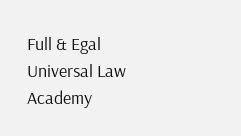Full & Egal Universal Law Academy